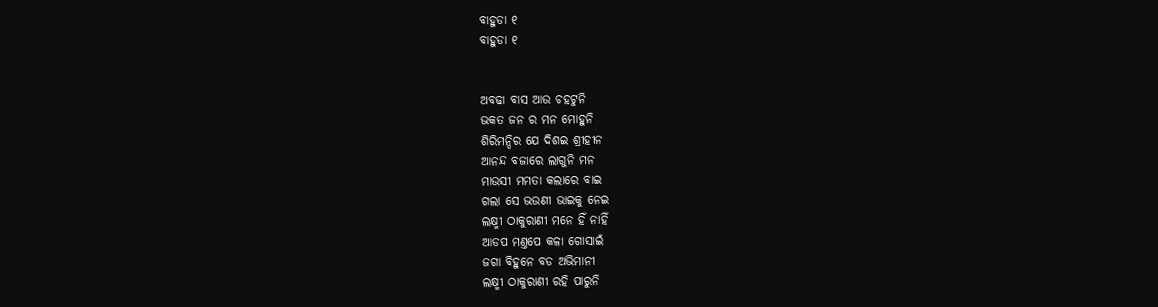ବାହୁଡା ୧
ବାହୁଡା ୧


ଅବଢା ବାସ ଆଉ ଚହଟୁନି
ଭକତ ଜନ ର ମନ ମୋହୁନି
ଶିରିମନ୍ଦିର ଯେ ଦିଶଇ ଶ୍ରୀହୀନ
ଆନନ୍ଦ ବଜାରେ ଲାଗୁନି ମନ
ମାଉସୀ ମମତା କଲାରେ ବାଇ
ଗଲା ସେ ଭଉଣୀ ଭାଇକୁ ନେଇ
ଲକ୍ଷ୍ମୀ ଠାକୁରାଣୀ ମନେ ହିଁ ନାହିଁ
ଆଡପ ମଣ୍ତପେ କଳା ଗୋସାଇଁ
ଜଗା ବିହୁନେ ବଡ ଅଭିମାନୀ
ଲକ୍ଷ୍ମୀ ଠାକୁରାଣୀ ରହି ପାରୁନି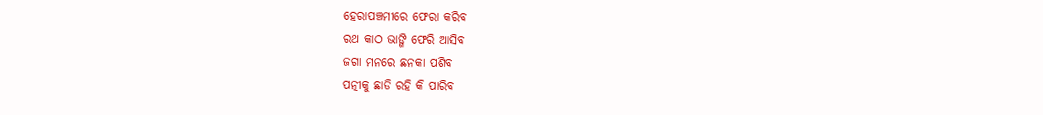ହେରାପଞ୍ଚମୀରେ ଫେରା କରିବ
ରଥ କାଠ ଭାଙ୍ଗି ଫେରି ଆସିବ
ଜଗା ମନରେ ଛନକା ପଶିବ
ପତ୍ନୀକୁ ଛାଡି ରହି କି ପାରିବ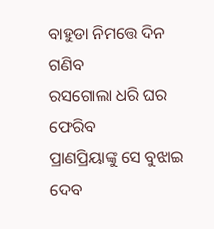ବାହୁଡା ନିମତ୍ତେ ଦିନ ଗଣିବ
ରସଗୋଲା ଧରି ଘର ଫେରିବ
ପ୍ରାଣପ୍ରିୟାଙ୍କୁ ସେ ବୁଝାଇ ଦେବ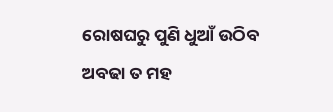ରୋଷଘରୁ ପୁଣି ଧୁଆଁ ଉଠିବ
ଅବଢା ତ ମହ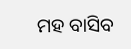ମହ ବାସିବ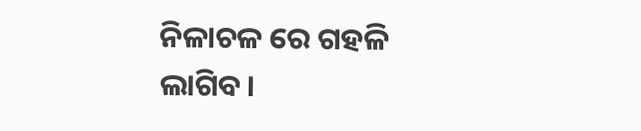ନିଳାଚଳ ରେ ଗହଳି ଲାଗିବ।